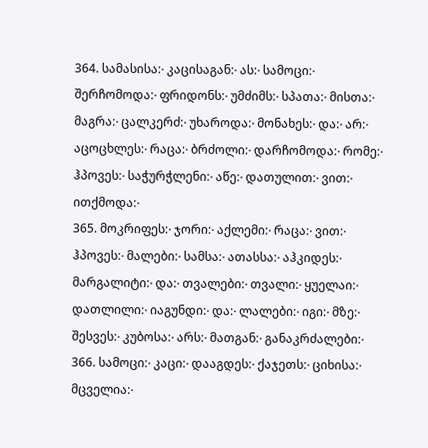364. სამასისა჻ კაცისაგან჻ ას჻ სამოცი჻ შერჩომოდა჻ ფრიდონს჻ უმძიმს჻ სპათა჻ მისთა჻ მაგრა჻ ცალკერძ჻ უხაროდა჻ მონახეს჻ და჻ არ჻ აცოცხლეს჻ რაცა჻ ბრძოლი჻ დარჩომოდა჻ რომე჻ ჰპოვეს჻ საჭურჭლენი჻ აწე჻ დათულით჻ ვით჻ ითქმოდა჻
365. მოკრიფეს჻ ჯორი჻ აქლემი჻ რაცა჻ ვით჻ ჰპოვეს჻ მალები჻ სამსა჻ ათასსა჻ აჰკიდეს჻ მარგალიტი჻ და჻ თვალები჻ თვალი჻ ყუელაი჻ დათლილი჻ იაგუნდი჻ და჻ ლალები჻ იგი჻ მზე჻ შესვეს჻ კუბოსა჻ არს჻ მათგან჻ განაკრძალები჻
366. სამოცი჻ კაცი჻ დააგდეს჻ ქაჯეთს჻ ციხისა჻ მცველია჻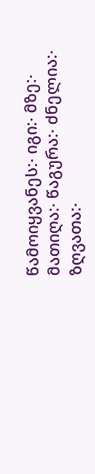წამოიყვანეს჻ იგი჻ მზე჻ მათიღა჻ წაგურა჻ ძნელია჻ ზღვათა჻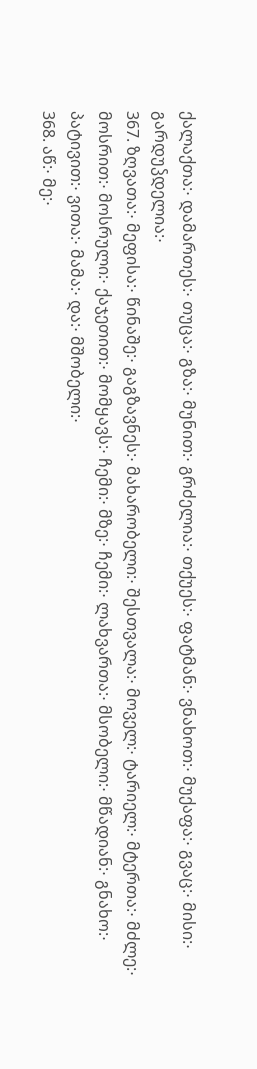ქალაქთა჻ დამართეს჻ თუცა჻ გზა჻ მუნით჻ გრძელია჻ თქუეს჻ ფატმან჻ ვნახოთ჻ მუქაფა჻ გვაც჻ მისი჻ გარდუჴდელია჻
367. ზღვათა჻ მეფისა჻ წინაშე჻ გაგზავნეს჻ მახარობელი჻ შესთვალა჻ მოველ჻ ტარიელ჻ მტერთა჻ მძლე჻ მოსრით჻ მოსრული჻ ქაჯეთით჻ მომყავს჻ ჩემი჻ მზე჻ ჩემი჻ ლახვართა჻ მსობელი჻ მწადიან჻ გნახო჻ პატივით჻ ვითა჻ მამა჻ და჻ მშობელი჻
368. აწ჻ მე჻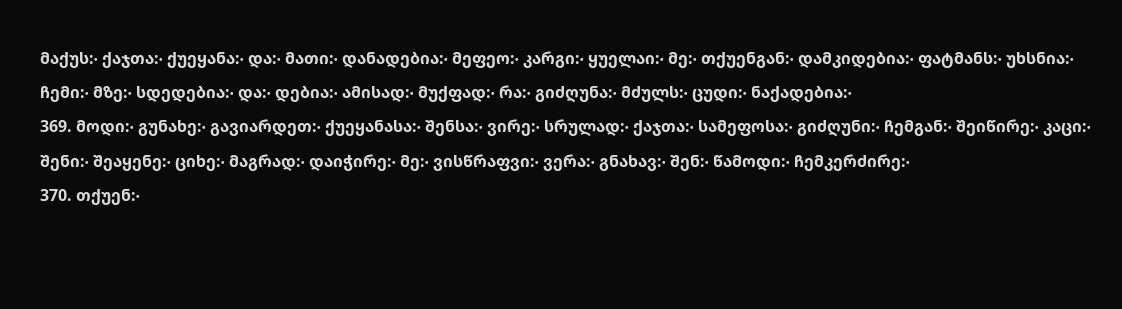მაქუს჻ ქაჯთა჻ ქუეყანა჻ და჻ მათი჻ დანადებია჻ მეფეო჻ კარგი჻ ყუელაი჻ მე჻ თქუენგან჻ დამკიდებია჻ ფატმანს჻ უხსნია჻ ჩემი჻ მზე჻ სდედებია჻ და჻ დებია჻ ამისად჻ მუქფად჻ რა჻ გიძღუნა჻ მძულს჻ ცუდი჻ ნაქადებია჻
369. მოდი჻ გუნახე჻ გავიარდეთ჻ ქუეყანასა჻ შენსა჻ ვირე჻ სრულად჻ ქაჯთა჻ სამეფოსა჻ გიძღუნი჻ ჩემგან჻ შეიწირე჻ კაცი჻ შენი჻ შეაყენე჻ ციხე჻ მაგრად჻ დაიჭირე჻ მე჻ ვისწრაფვი჻ ვერა჻ გნახავ჻ შენ჻ წამოდი჻ ჩემკერძირე჻
370. თქუენ჻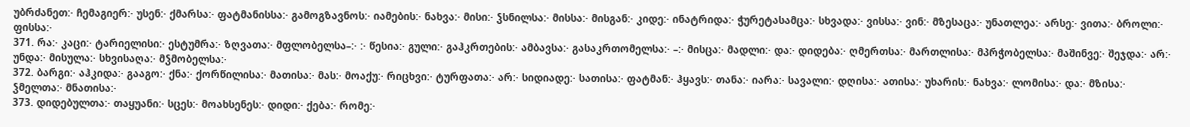უბრძანეთ჻ ჩემაგიერ჻ უსენ჻ ქმარსა჻ ფატმანისსა჻ გამოგზავნოს჻ იამების჻ ნახვა჻ მისი჻ ჴსნილსა჻ მისსა჻ მისგან჻ კიდე჻ ინატრიდა჻ ჭურეტასამცა჻ სხვადა჻ ვისსა჻ ვინ჻ მზესაცა჻ უნათლეა჻ არსე჻ ვითა჻ ბროლი჻ ფისსა჻
371. რა჻ კაცი჻ ტარიელისი჻ ესტუმრა჻ ზღვათა჻ მფლობელსა–჻ ჻ წესია჻ გული჻ გაჰკრთების჻ ამბავსა჻ გასაკრთომელსა჻ –჻ მისცა჻ მადლი჻ და჻ დიდება჻ ღმერთსა჻ მართლისა჻ მპრჭობელსა჻ მაშინვე჻ შეჯდა჻ არ჻ უნდა჻ მისულა჻ სხვისაღა჻ მჴმობელსა჻
372. ბარგი჻ აჰკიდა჻ გააგო჻ ქნა჻ ქორწილისა჻ მათისა჻ მას჻ მოაქუ჻ რიცხვი჻ ტურფათა჻ არ჻ სიდიადე჻ სათისა჻ ფატმან჻ ჰყავს჻ თანა჻ იარა჻ სავალი჻ დღისა჻ ათისა჻ უხარის჻ ნახვა჻ ლომისა჻ და჻ მზისა჻ ჴმელთა჻ მნათისა჻
373. დიდებულთა჻ თაყუანი჻ სცეს჻ მოახსენეს჻ დიდი჻ ქება჻ რომე჻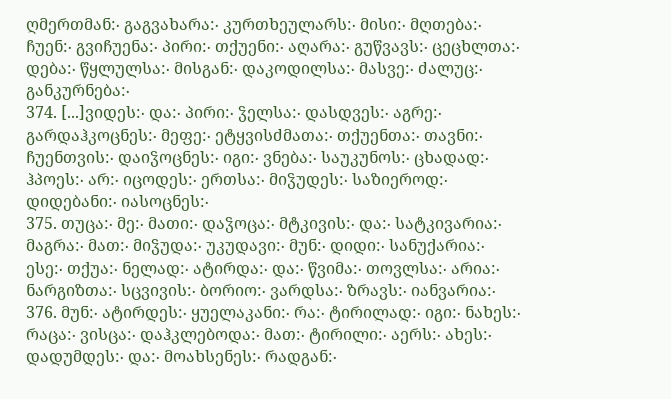ღმერთმან჻ გაგვახარა჻ კურთხეულარს჻ მისი჻ მღთება჻ ჩუენ჻ გვიჩუენა჻ პირი჻ თქუენი჻ აღარა჻ გუწვავს჻ ცეცხლთა჻ დება჻ წყლულსა჻ მისგან჻ დაკოდილსა჻ მასვე჻ ძალუც჻ განკურნება჻
374. [...]ვიდეს჻ და჻ პირი჻ ჴელსა჻ დასდვეს჻ აგრე჻ გარდაჰკოცნეს჻ მეფე჻ ეტყვისძმათა჻ თქუენთა჻ თავნი჻ ჩუენთვის჻ დაიჴოცნეს჻ იგი჻ ვნება჻ საუკუნოს჻ ცხადად჻ ჰპოეს჻ არ჻ იცოდეს჻ ერთსა჻ მიჴუდეს჻ საზიეროდ჻ დიდებანი჻ იასოცნეს჻
375. თუცა჻ მე჻ მათი჻ დაჴოცა჻ მტკივის჻ და჻ სატკივარია჻ მაგრა჻ მათ჻ მიჴუდა჻ უკუდავი჻ მუნ჻ დიდი჻ სანუქარია჻ ესე჻ თქუა჻ ნელად჻ ატირდა჻ და჻ წვიმა჻ თოვლსა჻ არია჻ ნარგიზთა჻ სცვივის჻ ბორიო჻ ვარდსა჻ ზრავს჻ იანვარია჻
376. მუნ჻ ატირდეს჻ ყუელაკანი჻ რა჻ ტირილად჻ იგი჻ ნახეს჻ რაცა჻ ვისცა჻ დაჰკლებოდა჻ მათ჻ ტირილი჻ აერს჻ ახეს჻ დადუმდეს჻ და჻ მოახსენეს჻ რადგან჻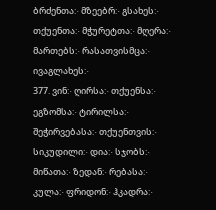ბრძენთა჻ მზეებრ჻ გსახეს჻ თქუენთა჻ მჭურეტთა჻ მღერა჻ მართებს჻ რასათვისმცა჻ ივაგლახეს჻
377. ვინ჻ ღირსა჻ თქუენსა჻ ეგზომსა჻ ტირილსა჻ შეჭირვებასა჻ თქუენთვის჻ სიკუდილი჻ დია჻ სჯობს჻ მიწათა჻ ზედან჻ რებასა჻ კულა჻ ფრიდონ჻ ჰკადრა჻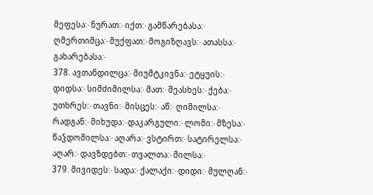მეფესა჻ ნურათ჻ იქთ჻ გამწარებასა჻ ღმერთიმცა჻ მუქფათ჻ მოგიზღავს჻ ათასსა჻ გახარებასა჻
378. ავთანდილცა჻ მიუმტკივნა჻ ეტყუის჻ დიდსა჻ სიმძიმილსა჻ მათ჻ შეასხეს჻ ქება჻ უთხრეს჻ თავნი჻ მისცეს჻ აწ჻ ღიმილსა჻ რადგან჻ მიხუდა჻ დაკარგული჻ ლომი჻ მზესა჻ წაჴდომილსა჻ აღარა჻ ვსტირთ჻ სატირელსა჻ აღარ჻ დავზდებთ჻ თვალთა჻ მილსა჻
379. მივიდეს჻ სადა჻ ქალაქი჻ დიდი჻ მულღან჻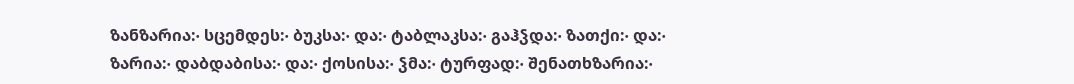ზანზარია჻ სცემდეს჻ ბუკსა჻ და჻ ტაბლაკსა჻ გაჰჴდა჻ ზათქი჻ და჻ ზარია჻ დაბდაბისა჻ და჻ ქოსისა჻ ჴმა჻ ტურფად჻ შენათხზარია჻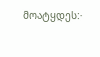მოატყდეს჻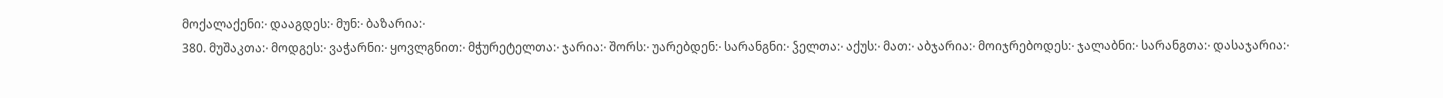მოქალაქენი჻ დააგდეს჻ მუნ჻ ბაზარია჻
380. მუშაკთა჻ მოდგეს჻ ვაჭარნი჻ ყოვლგნით჻ მჭურეტელთა჻ ჯარია჻ შორს჻ უარებდენ჻ სარანგნი჻ ჴელთა჻ აქუს჻ მათ჻ აბჯარია჻ მოიჯრებოდეს჻ ჯალაბნი჻ სარანგთა჻ დასაჯარია჻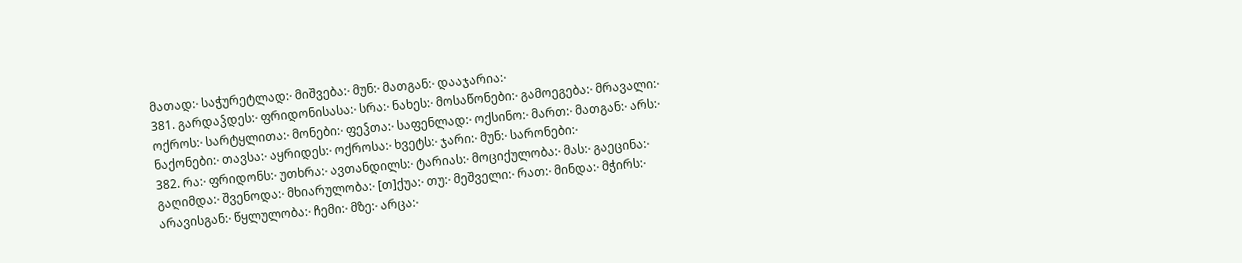მათად჻ საჭურეტლად჻ მიშვება჻ მუნ჻ მათგან჻ დააჯარია჻
381. გარდაჴდეს჻ ფრიდონისასა჻ სრა჻ ნახეს჻ მოსაწონები჻ გამოეგება჻ მრავალი჻ ოქროს჻ სარტყლითა჻ მონები჻ ფეჴთა჻ საფენლად჻ ოქსინო჻ მართ჻ მათგან჻ არს჻ ნაქონები჻ თავსა჻ აყრიდეს჻ ოქროსა჻ ხვეტს჻ ჯარი჻ მუნ჻ სარონები჻
382. რა჻ ფრიდონს჻ უთხრა჻ ავთანდილს჻ ტარიას჻ მოციქულობა჻ მას჻ გაეცინა჻ გაღიმდა჻ შვენოდა჻ მხიარულობა჻ [თ]ქუა჻ თუ჻ მეშველი჻ რათ჻ მინდა჻ მჭირს჻ არავისგან჻ წყლულობა჻ ჩემი჻ მზე჻ არცა჻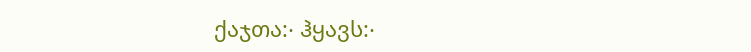ქაჯთა჻ ჰყავს჻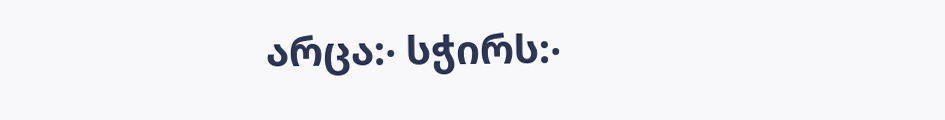არცა჻ სჭირს჻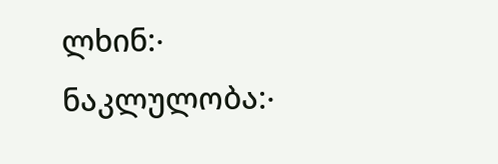ლხინ჻ ნაკლულობა჻